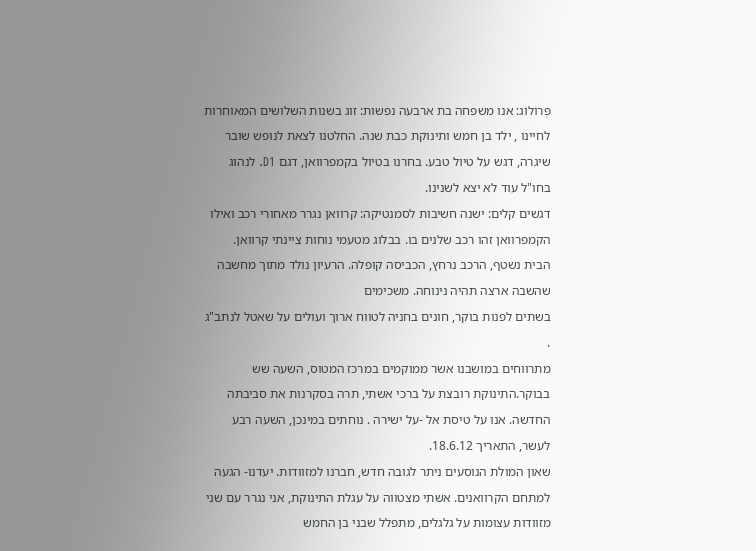פְּרוֹלוֹג: אנו משפחה בת ארבעה נפשות: זוג בשנות השלושים המאוחרות לחיינו , ילד בן חמש ותינוקת כבת שנה. החלטנו לצאת לנופש שובר שיגרה, דגש על טיול טבע. בחרנו בטיול בקמפרוואן, דגם D1. לנהוג בחו"ל עוד לא יצא לשנינו.
דגשים קלים: ישנה חשיבות לסמנטיקה: קרוואן נגרר מאחורי רכב ואילו הקמפרוואן זהו רכב שלנים בו. בבלוג מטעמי נוחות ציינתי קרוואן.
הבית נשטף, הרכב נרחץ, הכביסה קופלה. הרעיון נולד מתוך מחשבה שהשבה ארצה תהיה נינוחה. משכימים
בשתים לפנות בוקר, חונים בחניה לטווח ארוך ועולים על שאטל לנתב"ג .
מתרווחים במושבנו אשר ממוקמים במרכז המטוס, השעה שש בבוקר.התינוקת רובצת על ברכי אשתי, תרה בסקרנות את סביבתה החדשה. אנו על טיסת אל -על ישירה . נוחתים במינכן, השעה רבע לעשר, התאריך 18.6.12.
שאון המולת הנוסעים ניתר לגובה חדש, חברנו למזוודות. יעדנו- הגעה למתחם הקרוואנים. אשתי מצטווה על עגלת התינוקת, אני נגרר עם שני מזוודות עצומות על גלגלים, מתפלל שבני בן החמש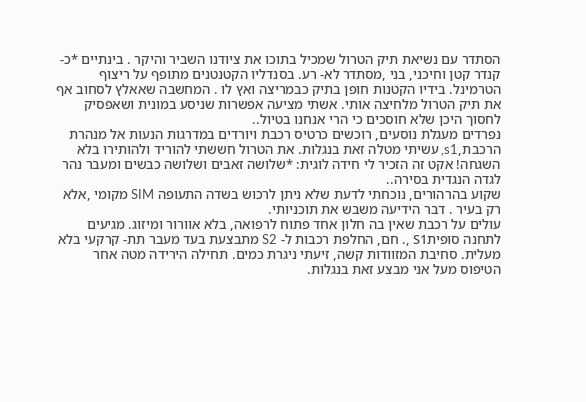הסתדר עם נשיאת תיק הטרול שמכיל בתוכו את ציודנו השביר והיקר . בינתיים *כ-קנדר קטן וחיכני, בני ,מסתדר לא- רע. בסנדליו הקטנטנים מתופף על ריצוף הטרמינל. בידיו הקטנות חופן בתיק כבמריצה ואץ לו . המחשבה שאאלץ לסחוב אף את תיק הטרול מלחיצה אותי. אשתי מציעה אפשרות שניסע במונית ושאפסיק לחסוך היכן שלא חוסכים כי הרי אנחנו בטיול..
נפרדים מעגלת נוסעים, רוכשים כרטיס רכבת ויורדים במדרגות הנעות אל מנהרת הרכבת,s1, עשיתי מטלה זאת בנגלות. את הטרול חששתי להוריד ולהותירו בלא השגחה! אקט זה הזכיר לי חידה לוגית: *שלושה זאבים ושלושה כבשים ומעבר נהר לגדה הנגדית בסירה..
שקוע בהרהורים, נוכחתי לדעת שלא ניתן לרכוש בשדה התעופה SIM מקומי ,אלא רק בעיר . דבר הידיעה משבש את תוכניותי.
עולים על רכבת שאין בה חלון אחד פתוח לרפואה, בלא אוורור ומיזוג. מגיעים לתחנה סופיתS1 ,. חם, החלפת רכבות ל- S2 מתבצעת בעד מעבר תת- קרקעי בלא מעלית. סחיבת המזוודות קשה, זיעתי ניגרת כמים. תחילה הירידה מטה אחר הטיפוס מעל אני מבצע זאת בנגלות.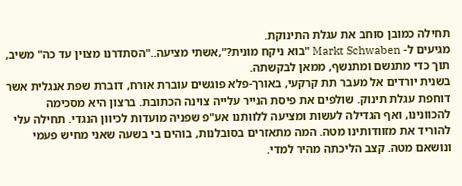תחילה כמובן סוחב את עגלת התינוקת.
מגיעים ל- Markt Schwaben "בוא ניקח מונית?",אשתי מציעה.."הסתדרנו מצוין עד כה" משיב, תוך כדי מתנשם ומתנשף, ממאן לבקשתה.
בשנית יורדים אל מעבר תת קרקעי, באורך-פלא פוגשים עוברת אורח, דוברת שפת אנגלית אשר דוחפת עגלת תינוק. שולפים את פיסת הנייר עלייה צוינה הכתובת. ברצון היא מסכימה להכוונינו, ואף הגדילה לעשות ומציעה ללוותנו אע"פ שפניה מועדות לכיוון הנגדי. תחילה עלי להוריד את מזוודותינו מטה. המה מתאזרים בסובלנות, בוהים בי בשעה שאני מחיש פעמי ונושאם מטה. קצב הליכתה מהיר למדי.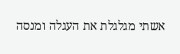אשתי מגלגלת את העגלה ומנסה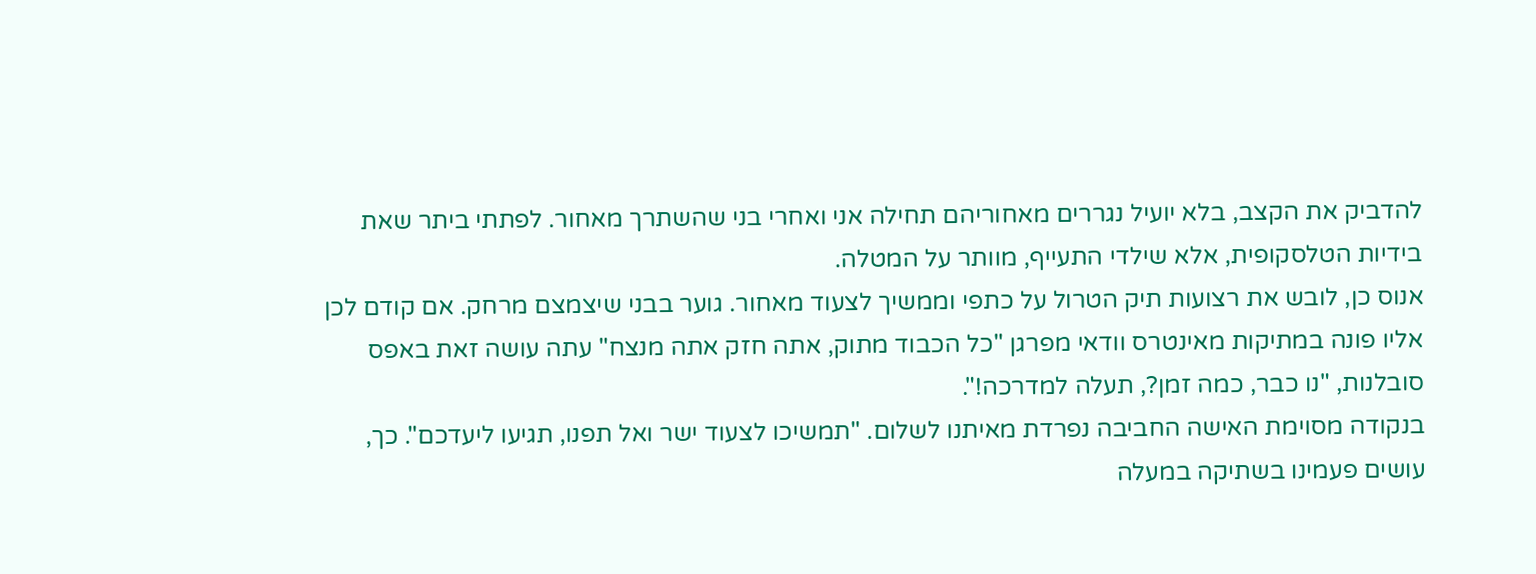להדביק את הקצב, בלא יועיל נגררים מאחוריהם תחילה אני ואחרי בני שהשתרך מאחור. לפתתי ביתר שאת בידיות הטלסקופית, אלא שילדי התעייף, מוותר על המטלה.
אנוס כן, לובש את רצועות תיק הטרול על כתפי וממשיך לצעוד מאחור. גוער בבני שיצמצם מרחק. אם קודם לכן אליו פונה במתיקות מאינטרס וודאי מפרגן "כל הכבוד מתוק, אתה חזק אתה מנצח" עתה עושה זאת באפס סובלנות, "נו כבר, כמה זמן?, תעלה למדרכה!".
בנקודה מסוימת האישה החביבה נפרדת מאיתנו לשלום. "תמשיכו לצעוד ישר ואל תפנו, תגיעו ליעדכם". כך, עושים פעמינו בשתיקה במעלה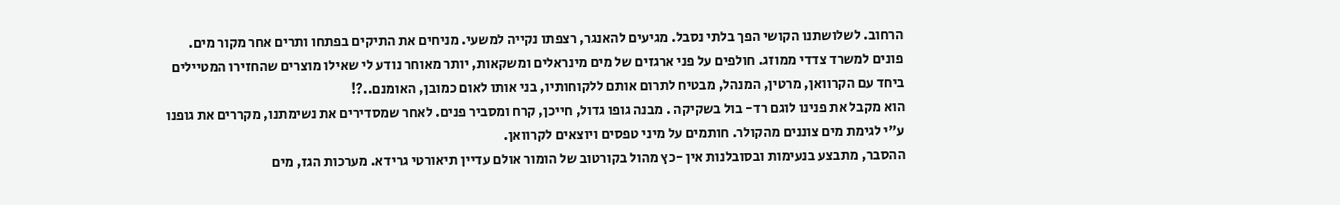הרחוב. לשלושתנו הקושי הפך בלתי נסבל. מגיעים להאנגר, רצפתו נקייה למשעי. מניחים את התיקים בפתחו ותרים אחר מקור מים. פונים למשרד צדדי ממוזג. חולפים על פני ארגזים של מים מינראלים ומשקאות, יותר מאוחר נודע לי שאילו מוצרים שהחזירו המטיילים ביחד עם הקרוואן, מרטין, המנהל, מבטיח לתרום אותם ללקוחותיו, בני אותו לאום כמובן, האומנם..?!
הוא מקבל את פנינו לוגם רד- בול בשקיקה . מבנה גופו גדול, חייכן, קרח ומסביר פנים. לאחר שמסדירים את נשימתנו, מקררים את גופנו ע"י לגימת מים צוננים מהקולר. חותמים על מיני טפסים ויוצאים לקרוואן.
ההסבר, מתבצע בנעימות ובסובלנות אין -כץ מהול בקורטוב של הומור אולם עדיין תיאורטי גרידא. מערכות הגז, מים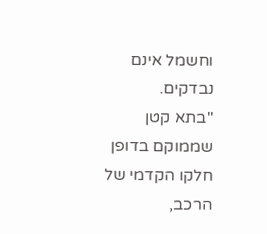וחשמל אינם נבדקים.
"בתא קטן שממוקם בדופן חלקו הקדמי של הרכב,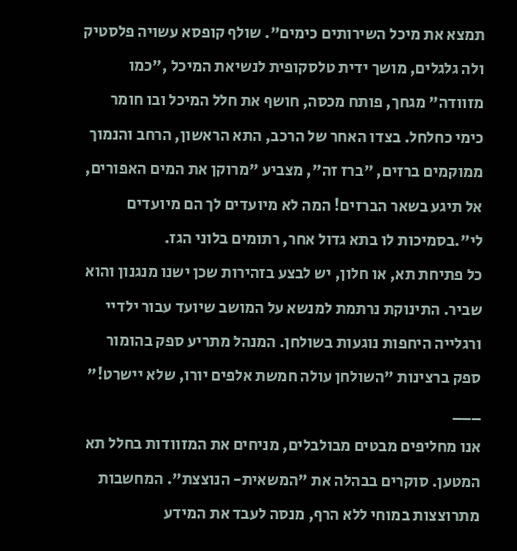תמצא את מיכל השירותים כימים". שולף קופסא עשויה פלסטיק ולה גלגלים, מושך ידית טלסקופית לנשיאת המיכל ,"כמו מזוודה" מגחך, פותח מכסה, חושף את חלל המיכל ובו חומר כימי כחלחל. בצדו האחר של הרכב, התא הראשון, הרחב והנמוך ממוקמים ברזים, "ברז זה", מצביע "מרוקן את המים האפורים, אל תיגע בשאר הברזים! המה לא מיועדים לך הם מיועדים לי".בסמיכות לו בתא גדול אחר, רתומים בלוני הגז.
כל פתיחת תא, או חלון, יש לבצע בזהירות שכן ישנו מנגנון והוא שביר. התינוקת נרתמת למנשא על המושב שיועד עבור ילדיי ורגלייה היחפות נוגעות בשולחן. המנהל מתריע ספק בהומור ספק ברצינות "השולחן עולה חמשת אלפים יורו, שלא יישרט!"
___
אנו מחליפים מבטים מבולבלים, מניחים את המזוודות בחלל תא המטען. סוקרים בבהלה את "המשאית- הנוצצת". המחשבות מתרוצצות במוחי ללא הרף, מנסה לעבד את המידע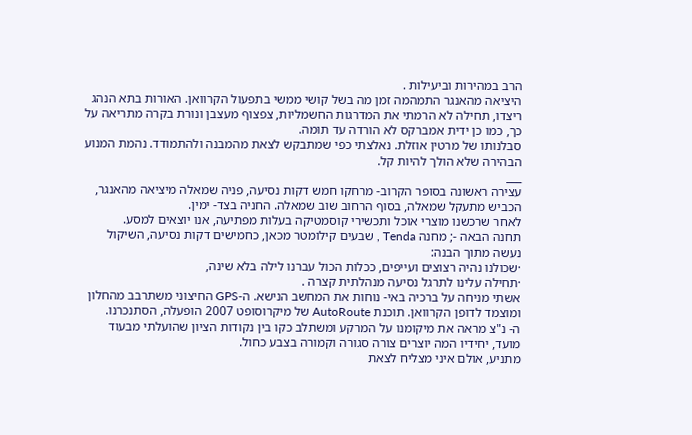הרב במהירות וביעילות .
היציאה מהאנגר התמהמה זמן מה בשל קושי ממשי בתפעול הקרוואן. האורות בתא הנהג ריצדו, תחילה לא הרמתי את המדרגות החשמליות, צפצוף מעצבן ונורת בקרה מתריאה על כך, כמו כן ידית אמברקס לא הורדה עד תומה.
סבלנותו של מרטין אוזלת. נאלצתי כפי שמתבקש לצאת מהמבנה ולהתמודד. נהמת המנוע הבהירה שלא הולך להיות קל.
___
עצירה ראשונה בסופר הקרוב- מרחקו חמש דקות נסיעה, פניה שמאלה מיציאה מהאנגר, הכביש מתעקל שמאלה, בסוף הרחוב שוב שמאלה. החניה בצד- ימין.
לאחר שרכשנו מוצרי אוכל ותכשירי קוסמטיקה בעלות מפתיעה, אנו יוצאים למסע.
תחנה הבאה -; מחנה Tenda , שבעים קילומטר מכאן, כחמישים דקות נסיעה, השיקול נעשה מתוך הבנה:
·שכולנו נהיה רצוצים ועייפים, ככלות הכול עברנו לילה בלא שינה,
·תחילה עלינו לתרגל נסיעה מנהלתית קצרה .
אשתי מניחה על ברכיה באי- נוחות את המחשב הנישא. ה-GPS החיצוני משתרבב מהחלון ומוצמד לדופן הקרוואן. תוכנת AutoRoute של מיקרוסופט 2007 הופעלה, הסתנכרנו.
ה- נ"צ מראה את מיקומנו על המרקע ומשתלב כקו בין נקודות הציון שהועלתי מבעוד מועד, יחידיו המה יוצרים צורה סגורה וקמורה בצבע כחול.
מתניע, אולם איני מצליח לצאת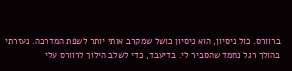ברוורס. כול ניסיון, הוא ניסיון כושל שמקרב אותי יותר לשפת המדרכה. נעזרתי בהולך רגל נחמד שהסביר לי. בדיעבד, כדי לשלב הילוך לרוורס עלי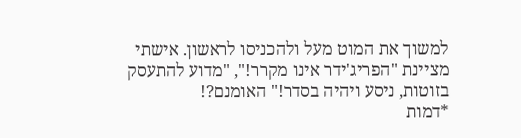למשוך את המוט מעל ולהכניסו לראשון. אישתי מציינת "הפריג'ידר אינו מקרר!", "מדוע להתעסק בזוטות, ניסע ויהיה בסדר!" האומנם?!
*דמות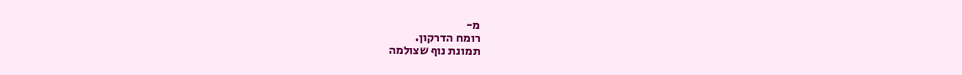מ-
רומח הדרקון.
תמונת נוף שצולמה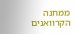ממחנה הקרוואנים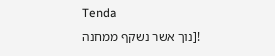Tenda
![נוך אשר נשקף ממחנה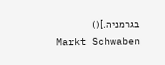בגרמניה.]()
Markt Schwaben